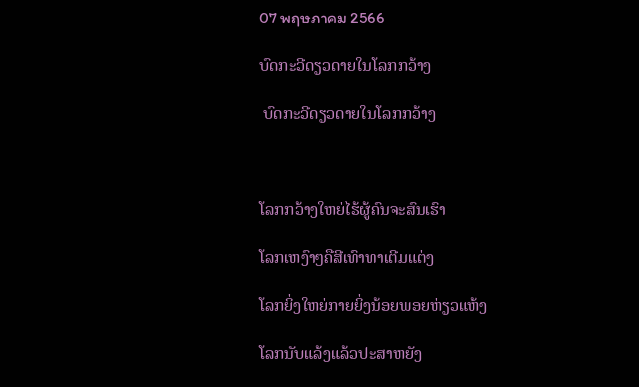07 พฤษภาคม 2566

ບົດກະວີດຽວດາຍໃນໂລກກວ້າງ

 ບົດກະວີດຽວດາຍໃນໂລກກວ້າງ



ໂລກກວ້າງໃຫຍ່ໄຮ້ຜູ້ຄົນຈະສົນເຮົາ

ໂລກເຫງົາໆຄືສີເທົາທາເຕີມແຕ່ງ

ໂລກຍິ່ງໃຫຍ່ກາຍຍິ່ງນ້ອຍພອຍຫ່ຽວແຫ້ງ

ໂລກນັບແລ້ງແລ້ວປະສາຫຍັງ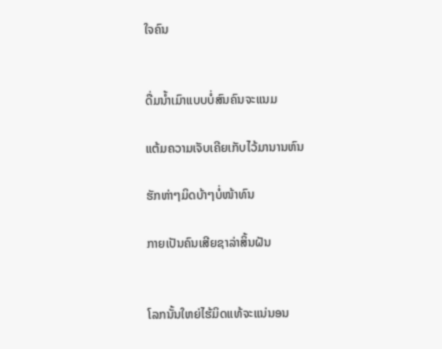ໃຈຄົນ


ດື່ມນ້ຳເມົາແບບບໍ່ສົນຄົນຈະແນມ

ແຕ້ມຄວາມເຈັບເຄີຍເກັບໄວ້ມານານຫົນ

ຮັກຫ່າໆມິດບ້າໆບໍ່ໜ້າທົນ

ກາຍເປັນຄົນເສີຍຊາລ່າສິ້ນຝັນ


ໂລກນັ້ນໃຫຍ່ໄຮ້ມິດແທ້ຈະແນ່ນອນ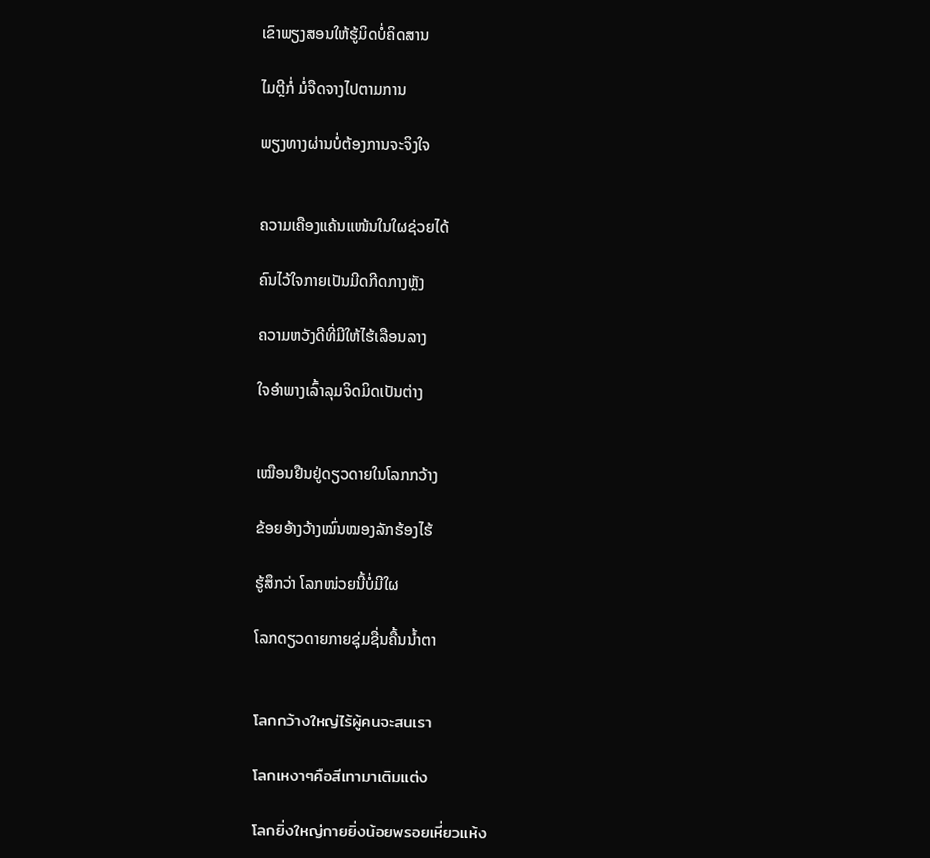ເຂົາພຽງສອນໃຫ້ຮູ້ມິດບໍ່ຄິດສານ

ໄມຕຼີກໍ່ ມໍ່ຈືດຈາງໄປຕາມການ

ພຽງທາງຜ່ານບໍ່ຕ້ອງການຈະຈິງໃຈ


ຄວາມເຄືອງແຄ້ນແໜ້ນໃນໃຜຊ່ວຍໄດ້

ຄົນໄວ້ໃຈກາຍເປັນມີດກີດກາງຫຼັງ

ຄວາມຫວັງດີທີ່ມີໃຫ້ໄຮ້ເລືອນລາງ

ໃຈອຳພາງເລົ້າລຸມຈິດມິດເປັນຕ່າງ


ເໝືອນຢືນຢູ່ດຽວດາຍໃນໂລກກວ້າງ

ຂ້ອຍອ້າງວ້າງໝົ່ນໝອງລັກຮ້ອງໄຮ້

ຮູ້ສຶກວ່າ ໂລກໜ່ວຍນີ້ບໍ່ມີໃຜ

ໂລກດຽວດາຍກາຍຊຸ່ມຊື່ນຄື້ນນ້ຳຕາ


โลกกว้างใหญ่ไร้ผู้คนจะสนเรา

โลกเหงาๆคือสีเทามาเติมแต่ง

โลกยิ่งใหญ่กายยิ่งน้อยพรอยเหี่ยวแห้ง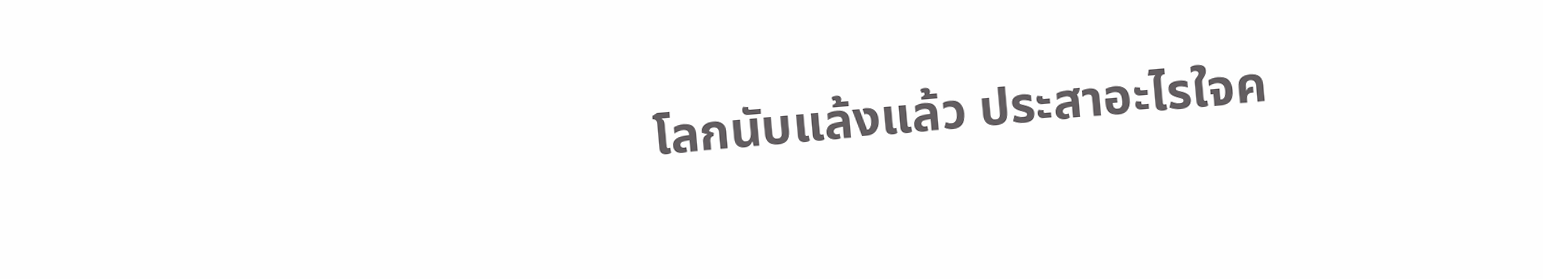โลกนับแล้งแล้ว ประสาอะไรใจค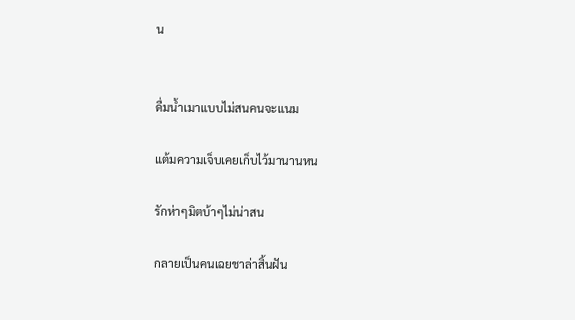น


ดื่มน้ำเมาแบบไม่สนคนจะแนม

แต้มความเจ็บเคยเก็บไว้มานานหน

รักห่าๆมิตบ้าๆไม่น่าสน

กลายเป็นคนเฉยชาล่าสิ้นฝัน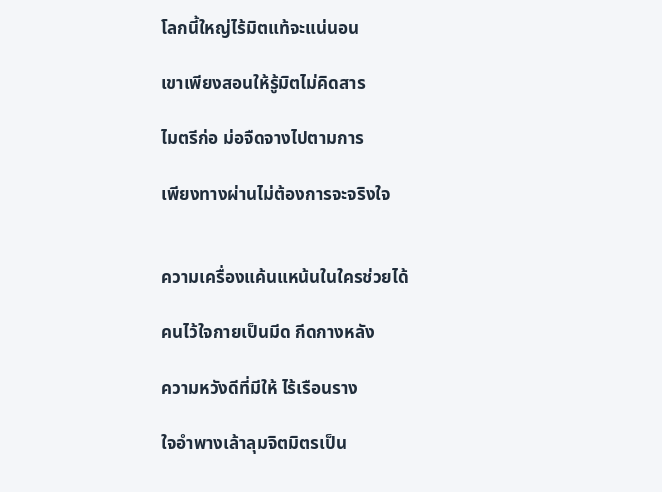โลกนี้ใหญ่ไร้มิตแท้จะแน่นอน

เขาเพียงสอนให้รู้มิตไม่คิดสาร

ไมตรีก่อ ม่อจืดจางไปตามการ

เพียงทางผ่านไม่ต้องการจะจริงใจ


ความเครื่องแค้นแหน้นในใครช่วยได้

คนไว้ใจกายเป็นมีด กีดกางหลัง

ความหวังดีที่มีให้ ไร้เรือนราง

ใจอำพางเล้าลุมจิตมิตรเป็น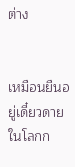ต่าง


เหมือนยืนอยู่เดี๋ยวดายในโลกก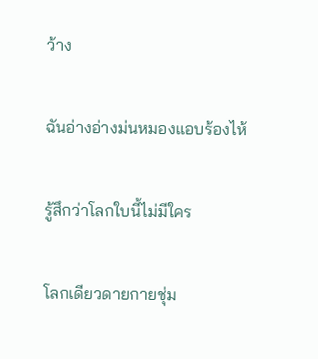ว้าง

ฉันอ่างอ่างม่นหมองแอบร้องไห้

รู้สึกว่าโลกใบนี้ไม่มีใคร

โลกเดียวดายกายชุ่ม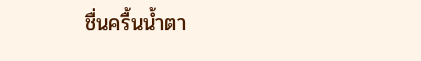ชื่นครื้นน้ำตา